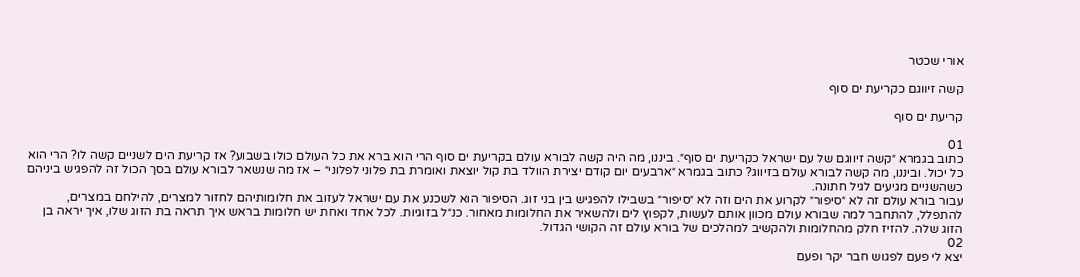אורי שכטר

קשה זיווגם כקריעת ים סוף

קריעת ים סוף

01
כתוב בגמרא ״קשה זיווגם של עם ישראל כקריעת ים סוף״. ביננו, מה היה קשה לבורא עולם בקריעת ים סוף הרי הוא ברא את כל העולם כולו בשבוע? אז קריעת הים לשניים קשה לו? הרי הוא כל יכול. וביננו, מה קשה לבורא עולם בזיווג? כתוב בגמרא ״ארבעים יום קודם יצירת הוולד בת קול יוצאת ואומרת בת פלוני לפלוני״ – אז מה שנשאר לבורא עולם בסך הכול זה להפגיש ביניהם כשהשניים מגיעים לגיל חתונה.
עבור בורא עולם זה לא ״סיפור״ לקרוע את הים וזה לא ״סיפור״ בשבילו להפגיש בין בני זוג. הסיפור הוא לשכנע את עם ישראל לעזוב את חלומותיהם לחזור למצרים, להילחם במצרים, להתפלל, להתחבר למה שבורא עולם מכוון אותם לעשות, לקפוץ לים ולהשאיר את החלומות מאחור. כנ״ל בזוגיות. לכל אחד ואחת יש חלומות בראש איך תראה בת הזוג שלו, איך יראה בן הזוג שלה. להזיז חלק מהחלומות ולהקשיב למהלכים של בורא עולם זה הקושי הגדול.
02
יצא לי פעם לפגוש חבר יקר ופעם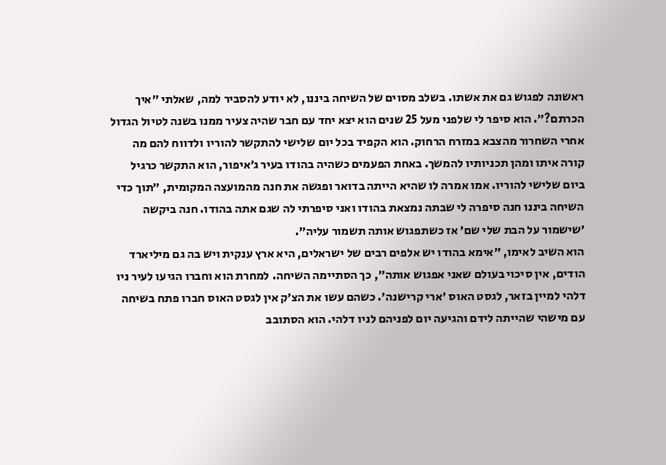ראשונה לפגוש גם את אשתו. בשלב מסוים של השיחה ביננו, לא יודע להסביר למה, שאלתי ״איך הכרתם?״. הוא סיפר לי שלפני מעל 25 שנים הוא יצא יחד עם חבר שהיה צעיר ממנו בשנה לטיול הגדול אחרי השחרור מהצבא במזרח הרחוק. הוא הקפיד בכל יום שלישי להתקשר להוריו ולדווח להם מה קורה איתו ומהן תכניותיו להמשך. באחת הפעמים כשהיה בהודו בעיר ג׳איפור, הוא התקשר כרגיל ביום שלישי להוריו. אמו אמרה לו שהיא הייתה בדואר ופגשה את חנה מהמועצה המקומית, ״תוך כדי השיחה ביננו חנה סיפרה לי שבתה נמצאת בהודו ואני סיפרתי לה שגם אתה בהודו. חנה ביקשה ׳שישמור על הבת שלי שם׳ אז כשתפגוש אותה תשמור עליה״.
הוא השיב לאימו, ״אימא בהודו יש אלפים רבים של ישראלים, היא ארץ ענקית ויש בה גם מיליארד הודים, אין סיכוי בעולם שאני אפגוש אותה״, כך הסתיימה השיחה. למחרת הוא וחברו הגיעו לעיר ניו דלהי למיין בזאר, לגסט האוס ׳ארי קרישנה׳. כשהם עשו את הצ׳ק אין לגסט האוס חברו פתח בשיחה עם מישהי שהייתה לידם והגיעה יום לפניהם לניו דלהי. הוא הסתובב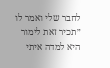לחבר שלי ואמר לו ״תכיר זאת לימור היא למדה איתי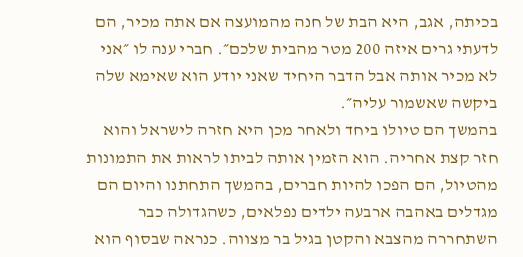בכיתה, אגב, היא הבת של חנה מהמועצה אם אתה מכיר, הם לדעתי גרים איזה 200 מטר מהבית שלכם״. חברי ענה לו ״אני לא מכיר אותה אבל הדבר היחיד שאני יודע הוא שאימא שלה ביקשה שאשמור עליה״.
בהמשך הם טיולו ביחד ולאחר מכן היא חזרה לישראל והוא חזר קצת אחריה. הוא הזמין אותה לביתו לראות את התמונות מהטיול, הם הפכו להיות חברים, בהמשך התחתנו והיום הם מגדלים באהבה ארבעה ילדים נפלאים, כשהגדולה כבר השתחררה מהצבא והקטן בגיל בר מצווה. כנראה שבסוף הוא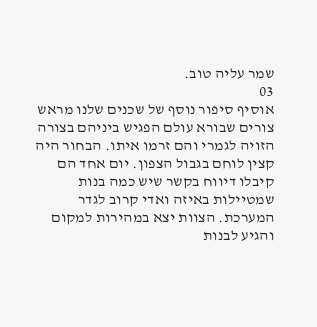שמר עליה טוב.
03
אוסיף סיפור נוסף של שכנים שלנו מראש צורים שבורא עולם הפגיש ביניהם בצורה הזויה לגמרי והם זרמו איתו. הבחור היה קצין לוחם בגבול הצפון. יום אחד הם קיבלו דיווח בקשר שיש כמה בנות שמטיילות באיזה ואדי קרוב לגדר המערכת. הצוות יצא במהירות למקום והגיע לבנות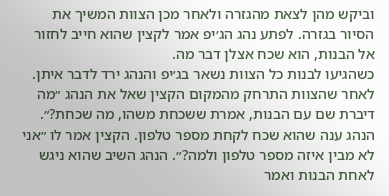וביקש מהן לצאת מהגזרה ולאחר מכן הצוות המשיך את הסיור בגזרה. לפתע נהג הג׳יפ אמר לקצין שהוא חייב לחזור אל הבנות, הוא שכח אצלן דבר מה.
כשהגיעו לבנות כל הצוות נשאר בג׳יפ והנהג ירד לדבר איתן. לאחר שהצוות התרחק מהמקום הקצין שאל את הנהג ״מה דיברת שם עם הבנות, אמרת ששכחת משהו, מה שכחת?״. הנהג ענה שהוא שכח לקחת מספר טלפון. הקצין אמר לו ״אני לא מבין איזה מספר טלפון ולמה?״. הנהג השיב שהוא ניגש לאחת הבנות ואמר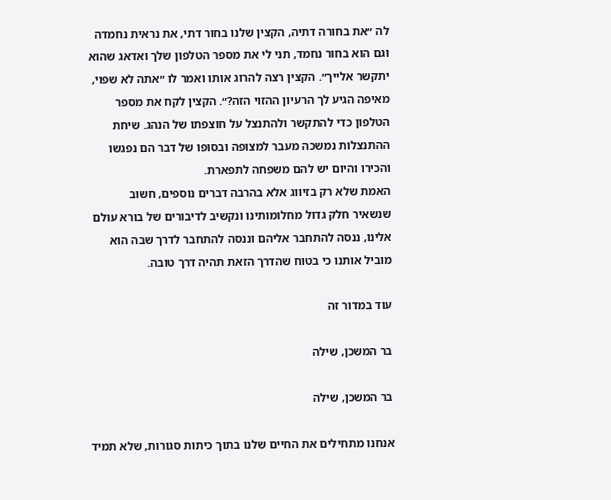לה ״את בחורה דתיה, הקצין שלנו בחור דתי, את נראית נחמדה וגם הוא בחור נחמד, תני לי את מספר הטלפון שלך ואדאג שהוא יתקשר אלייך״. הקצין רצה להרוג אותו ואמר לו ״אתה לא שפוי, מאיפה הגיע לך הרעיון ההזוי הזה?״. הקצין לקח את מספר הטלפון כדי להתקשר ולהתנצל על חוצפתו של הנהג. שיחת ההתנצלות נמשכה מעבר למצופה ובסופו של דבר הם נפגשו והכירו והיום יש להם משפחה לתפארת.
האמת שלא רק בזיווג אלא בהרבה דברים נוספים, חשוב שנשאיר חלק גדול מחלומותינו ונקשיב לדיבורים של בורא עולם אלינו, ננסה להתחבר אליהם וננסה להתחבר לדרך שבה הוא מוביל אותנו כי בטוח שהדרך הזאת תהיה דרך טובה.

עוד במדור זה

בר המשכן, שילה

בר המשכן, שילה

אנחנו מתחילים את החיים שלנו בתוך כיתות סגורות, שלא תמיד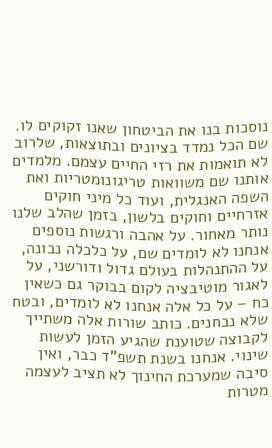נוסכות בנו את הביטחון שאנו זקוקים לו. שם הכל נמדד בציונים ובתוצאות, שלרוב לא תואמות את רזי החיים עצמם. מלמדים אותנו שם משוואות טריגונומטריות ואת השפה האנגלית, ועוד כל מיני חוקים אזרחיים וחוקים בלשון, בזמן שהלב שלנו נותר מאחור. על אהבה ורגשות נוספים אנחנו לא לומדים שם, על כלכלה נבונה, על ההתנהלות בעולם גדול ודורשני, על לאגור מוטיבציה לקום בבוקר גם כשאין כח – על כל אלה אנחנו לא לומדים, ובטח שלא נבחנים. כותב שורות אלה משתייך לקבוצה שטוענת שהגיע הזמן לעשות שינוי. אנחנו בשנת תשפ”ד כבר, ואין סיבה שמערכת החינוך לא תציב לעצמה מטרות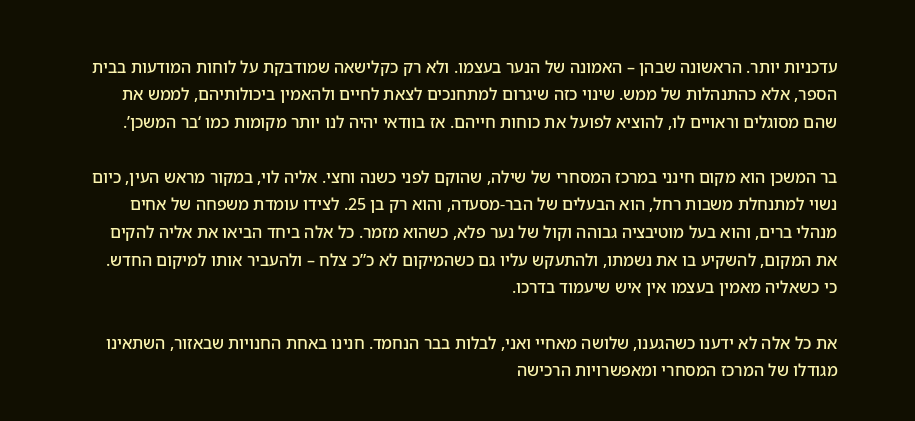עדכניות יותר. הראשונה שבהן – האמונה של הנער בעצמו. ולא רק כקלישאה שמודבקת על לוחות המודעות בבית הספר, אלא כהתנהלות של ממש. שינוי כזה שיגרום למתחנכים לצאת לחיים ולהאמין ביכולותיהם, לממש את שהם מסוגלים וראויים לו, להוציא לפועל את כוחות חייהם. אז בוודאי יהיה לנו יותר מקומות כמו ‘בר המשכן’.

בר המשכן הוא מקום חינני במרכז המסחרי של שילה, שהוקם לפני כשנה וחצי. אליה לוי, במקור מראש העין, כיום נשוי למתנחלת משבות רחל, הוא הבעלים של הבר-מסעדה, והוא רק בן 25. לצידו עומדת משפחה של אחים מנהלי ברים, והוא בעל מוטיבציה גבוהה וקול של נער פלא, כשהוא מזמר. כל אלה ביחד הביאו את אליה להקים את המקום, להשקיע בו את נשמתו, ולהתעקש עליו גם כשהמיקום לא כ”כ צלח – ולהעביר אותו למיקום החדש. כי כשאליה מאמין בעצמו אין איש שיעמוד בדרכו.

את כל אלה לא ידענו כשהגענו, שלושה מאחיי ואני, לבלות בבר הנחמד. חנינו באחת החנויות שבאזור, השתאינו מגודלו של המרכז המסחרי ומאפשרויות הרכישה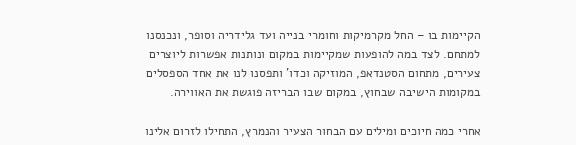הקיימות בו – החל מקרמיקות וחומרי בנייה ועד גלידריה וסופר, ונכנסנו למתחם. לצד במה להופעות שמקיימות במקום ונותנות אפשרות ליוצרים צעירים, מתחום הסטנדאפ, המוזיקה וכדו’ ותפסנו לנו את אחד הספסלים במקומות הישיבה שבחוץ, במקום שבו הבריזה פוגשת את האווירה.

אחרי כמה חיוכים ומילים עם הבחור הצעיר והנמרץ, התחילו לזרום אלינו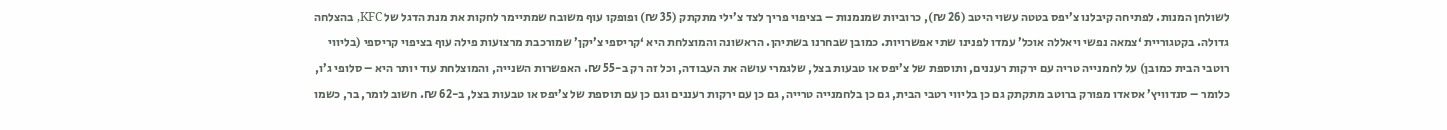לשולחן המנות. לפתיחה קיבלנו צ’יפס בטטה עשוי היטב (26 ₪), כרוביות שמנמנות – בציפוי פריך לצד צ’ילי מתקתק (35 ₪) ופופקו עוף משובח שמתיימר לחקות את מנת הדגל של KFC, בהצלחה גדולה. בקטגוריית ‘צמאה נפשי ויאללה אוכל’ עמדו לפנינו שתי אפשרויות. כמובן שבחרנו בשתיהן. הראשונה והמוצלחת היא ‘קריספי צ’יקן’ שמורכבת מרצועות פילה עוף בציפוי קריספי (בליווי רוטבי הבית כמובן) על לחמנייה טריה עם ירקות רעננים, ותוספת של צ’יפס או טבעות בצל, שלגמרי עושה את העבודה, וכל זה רק ב-55 ₪. האפשרות השנייה, והמוצלחת עוד יותר היא – סלופי ג’ו, כלומר – סנדוויץ’ אסאדו מפורק ברוטב מתקתק גם כן בליווי רטבי הבית, גם כן בלחמנייה טרייה, גם כן עם ירקות רעננים וגם כן עם תוספת של צ’יפס או טבעות בצל, ב-62 ₪. חשוב לומר, בר, כשמו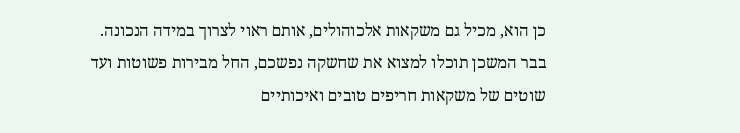כן הוא, מכיל גם משקאות אלכוהולים, אותם ראוי לצרוך במידה הנכונה. בבר המשכן תוכלו למצוא את שחשקה נפשכם, החל מבירות פשוטות ועד שוטים של משקאות חריפים טובים ואיכותיים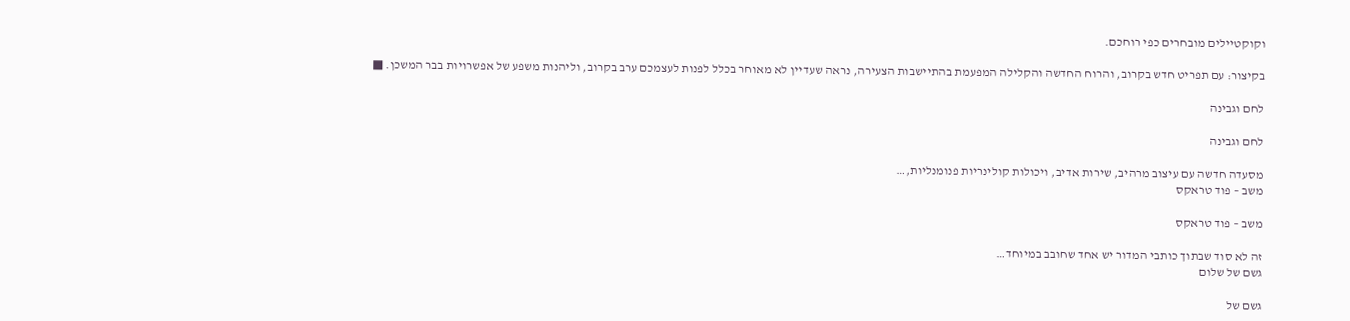וקוקטיילים מובחרים כפי רוחכם.

בקיצור: עם תפריט חדש בקרוב, והרוח החדשה והקלילה המפעמת בהתיישבות הצעירה, נראה שעדיין לא מאוחר בכלל לפנות לעצמכם ערב בקרוב, וליהנות משפע של אפשרויות בבר המשכן. ■

לחם וגבינה

לחם וגבינה

מסעדה חדשה עם עיצוב מרהיב, שירות אדיב, ויכולות קולינריות פנומנליות,…
משב – פוד טראקס

משב – פוד טראקס

זה לא סוד שבתוך כותבי המדור יש אחד שחובב במיוחד…
גשם של שלום

גשם של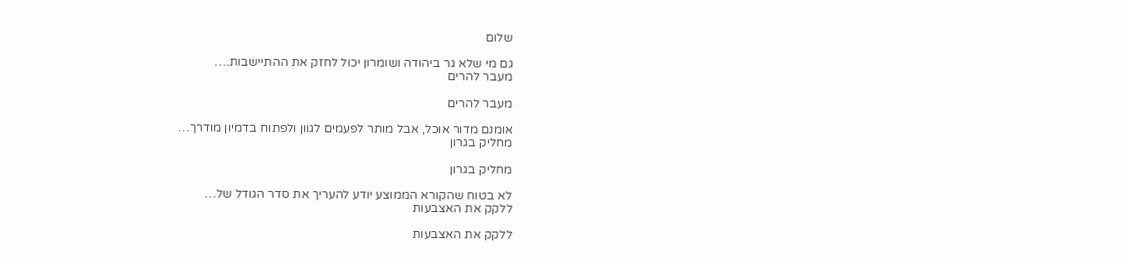שלום

גם מי שלא גר ביהודה ושומרון יכול לחזק את ההתיישבות.…
מעבר להרים

מעבר להרים

אומנם מדור אוכל, אבל מותר לפעמים לגוון ולפתוח בדמיון מודרך…
מחליק בגרון

מחליק בגרון

לא בטוח שהקורא הממוצע יודע להעריך את סדר הגודל של…
ללקק את האצבעות

ללקק את האצבעות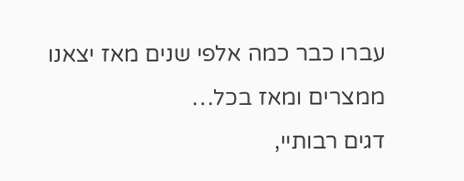עברו כבר כמה אלפי שנים מאז יצאנו ממצרים ומאז בכל…
דגים רבותיי,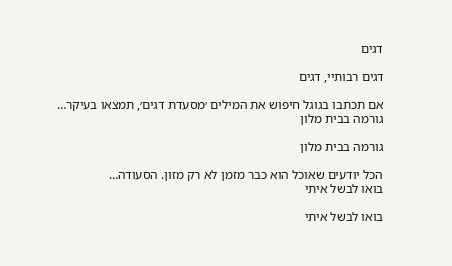דגים

דגים רבותיי, דגים

אם תכתבו בגוגל חיפוש את המילים ׳מסעדת דגים׳, תמצאו בעיקר…
גורמה בבית מלון

גורמה בבית מלון

הכל יודעים שאוכל הוא כבר מזמן לא רק מזון. הסעודה…
בואו לבשל איתי

בואו לבשל איתי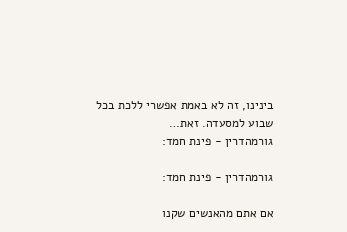בינינו, זה לא באמת אפשרי ללכת בכל שבוע למסעדה. זאת…
גורמהדרין - פינת חמד:

גורמהדרין - פינת חמד:

אם אתם מהאנשים שקנו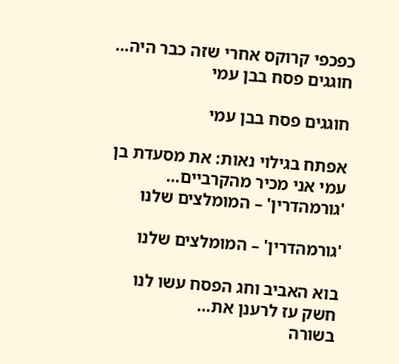כפכפי קרוקס אחרי שזה כבר היה…
חוגגים פסח בבן עמי

חוגגים פסח בבן עמי

אפתח בגילוי נאות: את מסעדת בן עמי אני מכיר מהקרביים…
'גורמהדרין' – המומלצים שלנו

'גורמהדרין' – המומלצים שלנו

בוא האביב וחג הפסח עשו לנו חשק עז לרענן את…
בשורה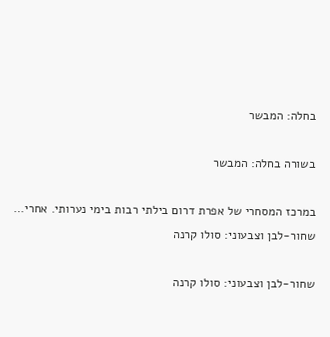בחלה: המבשר

בשורה בחלה: המבשר

במרכז המסחרי של אפרת דרום בילתי רבות בימי נערותי. אחרי…
שחור-לבן וצבעוני: סולו קרנה

שחור-לבן וצבעוני: סולו קרנה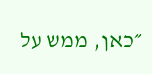״כאן, ממש על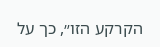הקרקע הזו״, כך על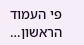פי העמוד הראשון…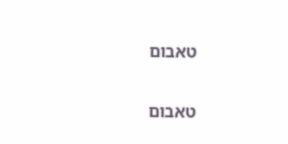טאבום

טאבום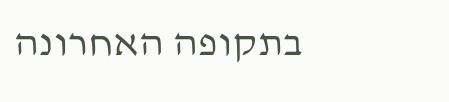בתקופה האחרונה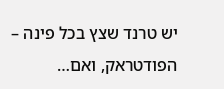יש טרנד שצץ בכל פינה – הפודטראק, ואם…